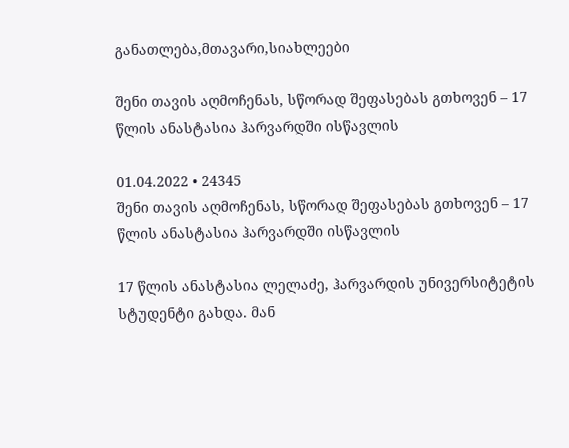განათლება,მთავარი,სიახლეები

შენი თავის აღმოჩენას, სწორად შეფასებას გთხოვენ – 17 წლის ანასტასია ჰარვარდში ისწავლის

01.04.2022 • 24345
შენი თავის აღმოჩენას, სწორად შეფასებას გთხოვენ – 17 წლის ანასტასია ჰარვარდში ისწავლის

17 წლის ანასტასია ლელაძე, ჰარვარდის უნივერსიტეტის სტუდენტი გახდა. მან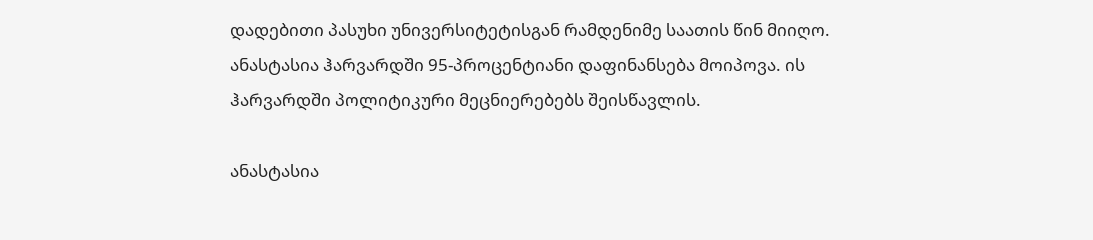დადებითი პასუხი უნივერსიტეტისგან რამდენიმე საათის წინ მიიღო. ანასტასია ჰარვარდში 95-პროცენტიანი დაფინანსება მოიპოვა. ის ჰარვარდში პოლიტიკური მეცნიერებებს შეისწავლის.

ანასტასია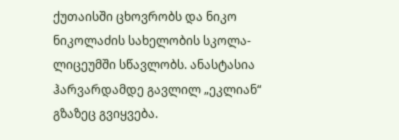ქუთაისში ცხოვრობს და ნიკო ნიკოლაძის სახელობის სკოლა-ლიცეუმში სწავლობს. ანასტასია ჰარვარდამდე გავლილ „ეკლიან“ გზაზეც გვიყვება.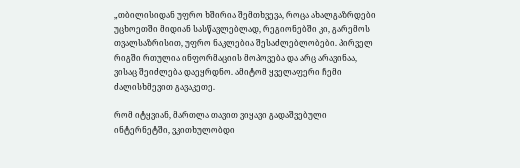„თბილისიდან უფრო ხშირია შემთხვევა, როცა ახალგაზრდები უცხოეთში მიდიან სასწავლებლად, რეგიონებში კი, გარემოს თვალსაზრისით, უფრო ნაკლებია შესაძლებლობები. პირველ რიგში რთულია ინფორმაციის მოპოვება და არც არავინაა, ვისაც შეიძლება დაეყრდნო. ამიტომ ყველაფერი ჩემი ძალისხმევით გავაკეთე.

რომ იტყვიან, მართლა თავით ვიყავი გადაშვებული ინტერნეტში, ვკითხულობდი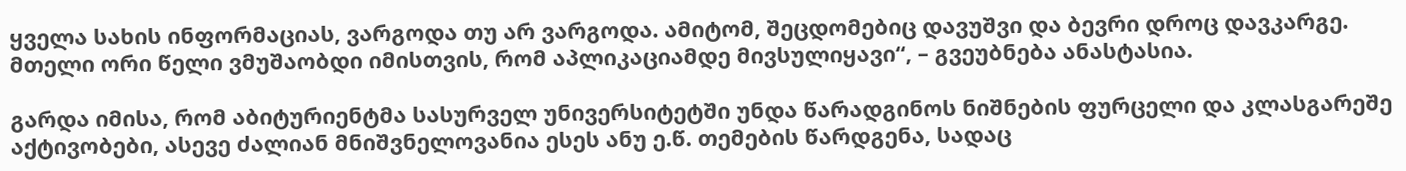ყველა სახის ინფორმაციას, ვარგოდა თუ არ ვარგოდა. ამიტომ, შეცდომებიც დავუშვი და ბევრი დროც დავკარგე. მთელი ორი წელი ვმუშაობდი იმისთვის, რომ აპლიკაციამდე მივსულიყავი“, – გვეუბნება ანასტასია.

გარდა იმისა, რომ აბიტურიენტმა სასურველ უნივერსიტეტში უნდა წარადგინოს ნიშნების ფურცელი და კლასგარეშე აქტივობები, ასევე ძალიან მნიშვნელოვანია ესეს ანუ ე.წ. თემების წარდგენა, სადაც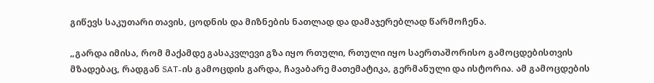გიწევს საკუთარი თავის, ცოდნის და მიზნების ნათლად და დამაჯერებლად წარმოჩენა.

„გარდა იმისა, რომ მაქამდე გასაკვლევი გზა იყო რთული, რთული იყო საერთაშორისო გამოცდებისთვის მზადებაც, რადგან SAT-ის გამოცდის გარდა, ჩავაბარე მათემატიკა, გერმანული და ისტორია. ამ გამოცდების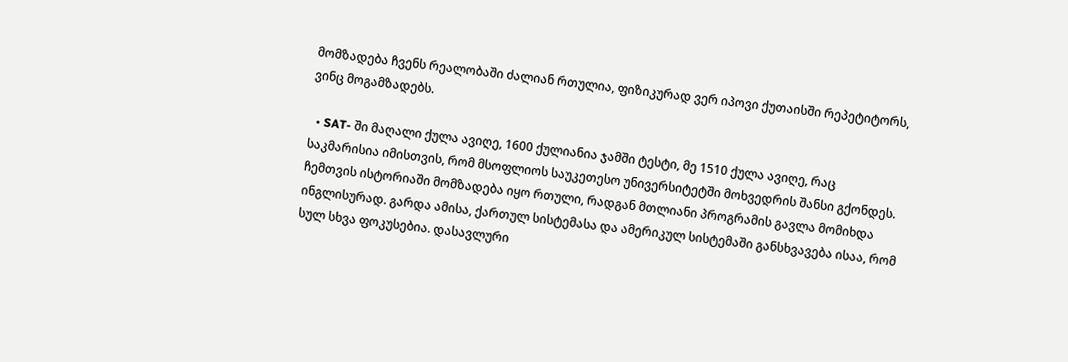მომზადება ჩვენს რეალობაში ძალიან რთულია, ფიზიკურად ვერ იპოვი ქუთაისში რეპეტიტორს, ვინც მოგამზადებს.

  • SAT- ში მაღალი ქულა ავიღე, 1600 ქულიანია ჯამში ტესტი, მე 1510 ქულა ავიღე, რაც საკმარისია იმისთვის, რომ მსოფლიოს საუკეთესო უნივერსიტეტში მოხვედრის შანსი გქონდეს. ჩემთვის ისტორიაში მომზადება იყო რთული, რადგან მთლიანი პროგრამის გავლა მომიხდა ინგლისურად. გარდა ამისა, ქართულ სისტემასა და ამერიკულ სისტემაში განსხვავება ისაა, რომ სულ სხვა ფოკუსებია. დასავლური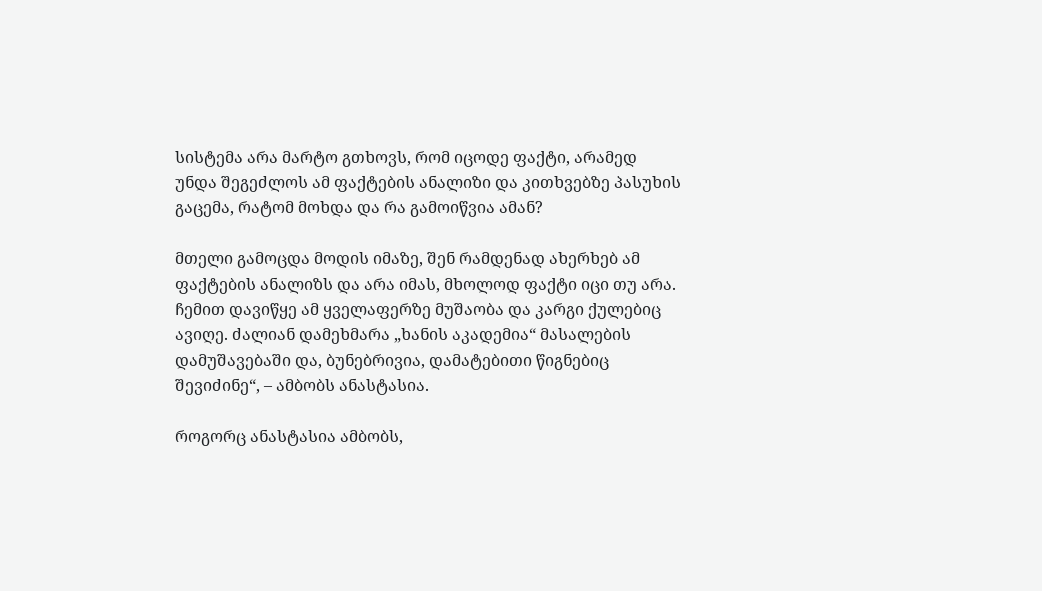სისტემა არა მარტო გთხოვს, რომ იცოდე ფაქტი, არამედ უნდა შეგეძლოს ამ ფაქტების ანალიზი და კითხვებზე პასუხის გაცემა, რატომ მოხდა და რა გამოიწვია ამან?

მთელი გამოცდა მოდის იმაზე, შენ რამდენად ახერხებ ამ ფაქტების ანალიზს და არა იმას, მხოლოდ ფაქტი იცი თუ არა. ჩემით დავიწყე ამ ყველაფერზე მუშაობა და კარგი ქულებიც ავიღე. ძალიან დამეხმარა „ხანის აკადემია“ მასალების დამუშავებაში და, ბუნებრივია, დამატებითი წიგნებიც შევიძინე“, – ამბობს ანასტასია.

როგორც ანასტასია ამბობს,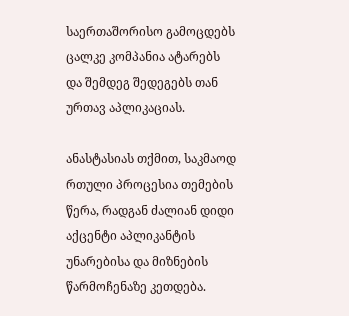საერთაშორისო გამოცდებს ცალკე კომპანია ატარებს და შემდეგ შედეგებს თან ურთავ აპლიკაციას.

ანასტასიას თქმით, საკმაოდ რთული პროცესია თემების წერა, რადგან ძალიან დიდი აქცენტი აპლიკანტის უნარებისა და მიზნების წარმოჩენაზე კეთდება.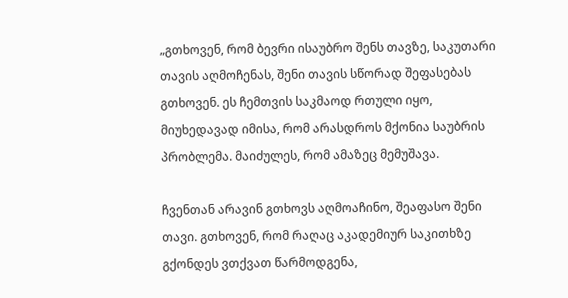„გთხოვენ, რომ ბევრი ისაუბრო შენს თავზე, საკუთარი თავის აღმოჩენას, შენი თავის სწორად შეფასებას გთხოვენ. ეს ჩემთვის საკმაოდ რთული იყო, მიუხედავად იმისა, რომ არასდროს მქონია საუბრის პრობლემა. მაიძულეს, რომ ამაზეც მემუშავა.

ჩვენთან არავინ გთხოვს აღმოაჩინო, შეაფასო შენი თავი. გთხოვენ, რომ რაღაც აკადემიურ საკითხზე გქონდეს ვთქვათ წარმოდგენა,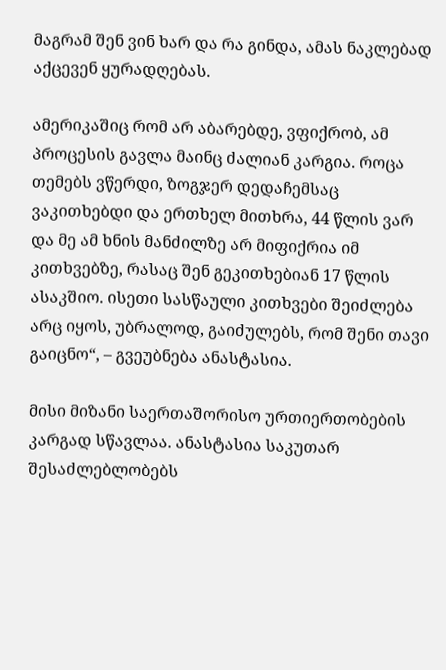მაგრამ შენ ვინ ხარ და რა გინდა, ამას ნაკლებად აქცევენ ყურადღებას.

ამერიკაშიც რომ არ აბარებდე, ვფიქრობ, ამ პროცესის გავლა მაინც ძალიან კარგია. როცა თემებს ვწერდი, ზოგჯერ დედაჩემსაც ვაკითხებდი და ერთხელ მითხრა, 44 წლის ვარ და მე ამ ხნის მანძილზე არ მიფიქრია იმ კითხვებზე, რასაც შენ გეკითხებიან 17 წლის ასაკშიო. ისეთი სასწაული კითხვები შეიძლება არც იყოს, უბრალოდ, გაიძულებს, რომ შენი თავი გაიცნო“, – გვეუბნება ანასტასია.

მისი მიზანი საერთაშორისო ურთიერთობების კარგად სწავლაა. ანასტასია საკუთარ შესაძლებლობებს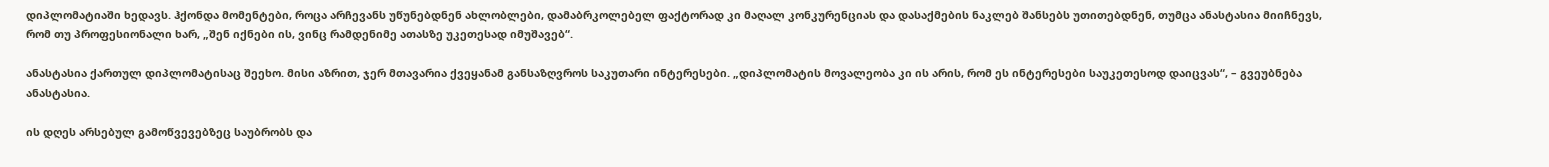დიპლომატიაში ხედავს. ჰქონდა მომენტები, როცა არჩევანს უწუნებდნენ ახლობლები, დამაბრკოლებელ ფაქტორად კი მაღალ კონკურენციას და დასაქმების ნაკლებ შანსებს უთითებდნენ, თუმცა ანასტასია მიიჩნევს, რომ თუ პროფესიონალი ხარ, „შენ იქნები ის, ვინც რამდენიმე ათასზე უკეთესად იმუშავებ“.

ანასტასია ქართულ დიპლომატისაც შეეხო. მისი აზრით, ჯერ მთავარია ქვეყანამ განსაზღვროს საკუთარი ინტერესები. „დიპლომატის მოვალეობა კი ის არის, რომ ეს ინტერესები საუკეთესოდ დაიცვას“, – გვეუბნება ანასტასია.

ის დღეს არსებულ გამოწვევებზეც საუბრობს და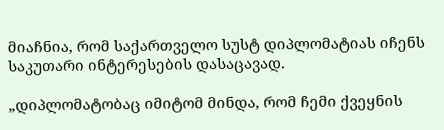მიაჩნია, რომ საქართველო სუსტ დიპლომატიას იჩენს საკუთარი ინტერესების დასაცავად.

„დიპლომატობაც იმიტომ მინდა, რომ ჩემი ქვეყნის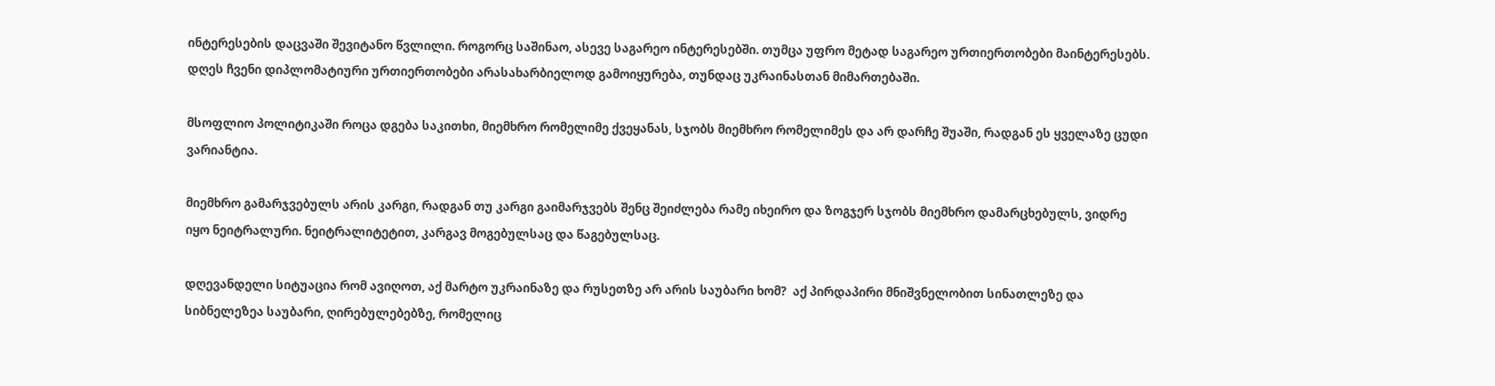ინტერესების დაცვაში შევიტანო წვლილი. როგორც საშინაო, ასევე საგარეო ინტერესებში. თუმცა უფრო მეტად საგარეო ურთიერთობები მაინტერესებს. დღეს ჩვენი დიპლომატიური ურთიერთობები არასახარბიელოდ გამოიყურება, თუნდაც უკრაინასთან მიმართებაში.

მსოფლიო პოლიტიკაში როცა დგება საკითხი, მიემხრო რომელიმე ქვეყანას, სჯობს მიემხრო რომელიმეს და არ დარჩე შუაში, რადგან ეს ყველაზე ცუდი ვარიანტია.

მიემხრო გამარჯვებულს არის კარგი, რადგან თუ კარგი გაიმარჯვებს შენც შეიძლება რამე იხეირო და ზოგჯერ სჯობს მიემხრო დამარცხებულს, ვიდრე იყო ნეიტრალური. ნეიტრალიტეტით, კარგავ მოგებულსაც და წაგებულსაც.

დღევანდელი სიტუაცია რომ ავიღოთ, აქ მარტო უკრაინაზე და რუსეთზე არ არის საუბარი ხომ?  აქ პირდაპირი მნიშვნელობით სინათლეზე და სიბნელეზეა საუბარი, ღირებულებებზე, რომელიც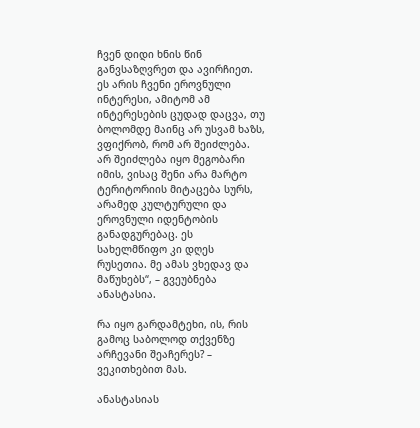ჩვენ დიდი ხნის წინ განვსაზღვრეთ და ავირჩიეთ. ეს არის ჩვენი ეროვნული ინტერესი, ამიტომ ამ ინტერესების ცუდად დაცვა, თუ ბოლომდე მაინც არ უსვამ ხაზს, ვფიქრობ, რომ არ შეიძლება.  არ შეიძლება იყო მეგობარი იმის, ვისაც შენი არა მარტო ტერიტორიის მიტაცება სურს, არამედ კულტურული და ეროვნული იდენტობის განადგურებაც. ეს სახელმწიფო კი დღეს რუსეთია. მე ამას ვხედავ და მაწუხებს“, – გვეუბნება ანასტასია.

რა იყო გარდამტეხი, ის, რის გამოც საბოლოდ თქვენზე არჩევანი შეაჩერეს? – ვეკითხებით მას.

ანასტასიას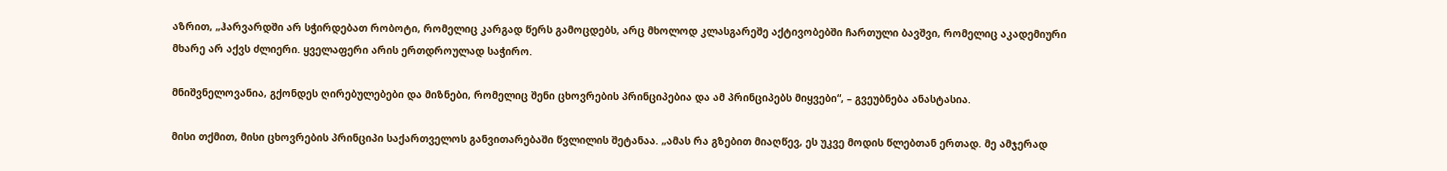აზრით, „ჰარვარდში არ სჭირდებათ რობოტი, რომელიც კარგად წერს გამოცდებს, არც მხოლოდ კლასგარეშე აქტივობებში ჩართული ბავშვი, რომელიც აკადემიური მხარე არ აქვს ძლიერი. ყველაფერი არის ერთდროულად საჭირო.

მნიშვნელოვანია, გქონდეს ღირებულებები და მიზნები, რომელიც შენი ცხოვრების პრინციპებია და ამ პრინციპებს მიყვები“, – გვეუბნება ანასტასია.

მისი თქმით, მისი ცხოვრების პრინციპი საქართველოს განვითარებაში წვლილის შეტანაა. „ამას რა გზებით მიაღწევ, ეს უკვე მოდის წლებთან ერთად. მე ამჯერად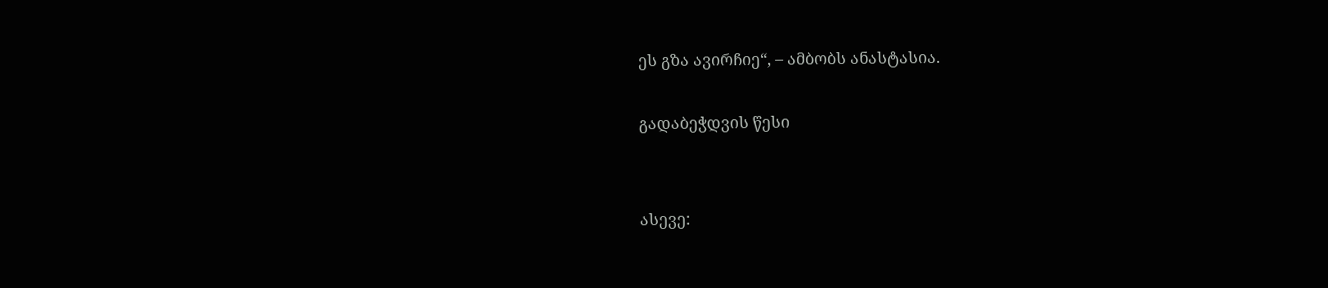ეს გზა ავირჩიე“, – ამბობს ანასტასია.

გადაბეჭდვის წესი


ასევე: